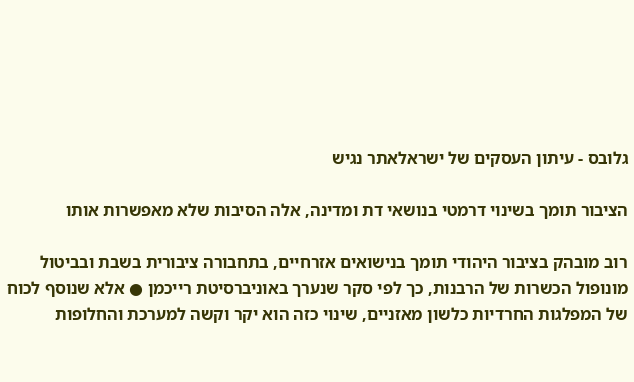גלובס - עיתון העסקים של ישראלאתר נגיש

הציבור תומך בשינוי דרמטי בנושאי דת ומדינה, אלה הסיבות שלא מאפשרות אותו

רוב מובהק בציבור היהודי תומך בנישואים אזרחיים, בתחבורה ציבורית בשבת ובביטול מונופול הכשרות של הרבנות, כך לפי סקר שנערך באוניברסיטת רייכמן ● אלא שנוסף לכוח של המפלגות החרדיות כלשון מאזניים, שינוי כזה הוא יקר וקשה למערכת והחלופות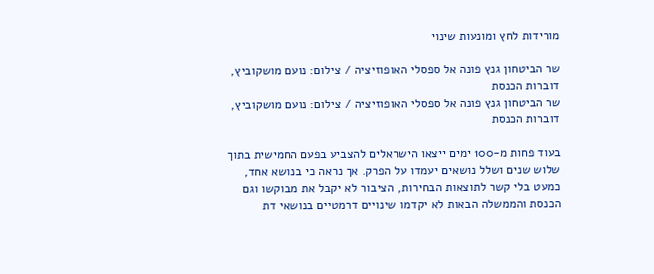מורידות לחץ ומונעות שינוי

שר הביטחון גנץ פונה אל ספסלי האופוזיציה / צילום: נועם מושקוביץ, דוברות הכנסת
שר הביטחון גנץ פונה אל ספסלי האופוזיציה / צילום: נועם מושקוביץ, דוברות הכנסת

בעוד פחות מ-100 ימים ייצאו הישראלים להצביע בפעם החמישית בתוך שלוש שנים ושלל נושאים יעמדו על הפרק. אך נראה כי בנושא אחד, כמעט בלי קשר לתוצאות הבחירות, הציבור לא יקבל את מבוקשו וגם הכנסת והממשלה הבאות לא יקדמו שינויים דרמטיים בנושאי דת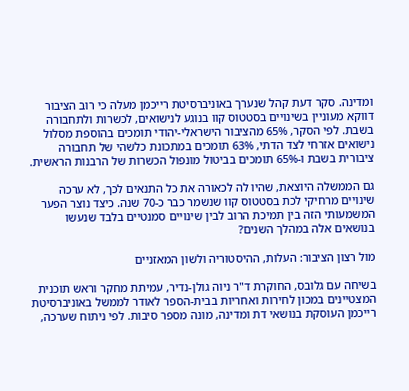ומדינה. סקר דעת קהל שנערך באוניברסיטת רייכמן מעלה כי רוב הציבור דווקא מעוניין בשינויים בסטטוס קוו בנוגע לנישואים, לכשרות ולתחבורה בשבת. לפי הסקר, 65% מהציבור הישראלי-יהודי תומכים בהוספת מסלול נישואים אזרחי לצד הדתי, 63% תומכים במתכונת כלשהי של תחבורה ציבורית בשבת ו-65% תומכים בביטול מונפול הכשרות של הרבנות הראשית.

גם הממשלה היוצאת, שהיו לה לכאורה את כל התנאים לכך, לא ערכה שינויים מרחיקי לכת בסטטוס קוו שנשמר כבר כ-70 שנה. כיצד נוצר הפער המשמעותי הזה בין תמיכת הרוב לבין שינויים סמנטיים בלבד שנעשו בנושאים אלה במהלך השנים?

מול רצון הציבור: העלות, ההיסטוריה ולשון המאזניים

בשיחה עם גלובס, החוקרת ד"ר ניוה גולן-נדיר, עמיתת מחקר וראש תוכנית המצטיינים במכון לחירות ואחריות בבית-הספר לאודר לממשל באוניברסיטת רייכמן העוסקת בנושאי דת ומדינה, מונה מספר סיבות. לפי ניתוח שערכה,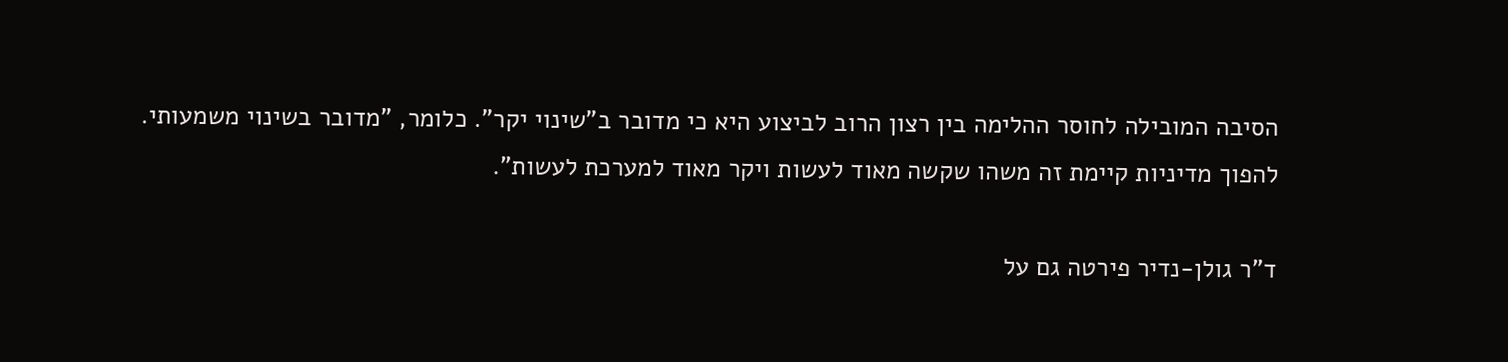הסיבה המובילה לחוסר ההלימה בין רצון הרוב לביצוע היא כי מדובר ב"שינוי יקר". כלומר, "מדובר בשינוי משמעותי. להפוך מדיניות קיימת זה משהו שקשה מאוד לעשות ויקר מאוד למערכת לעשות".

ד"ר גולן-נדיר פירטה גם על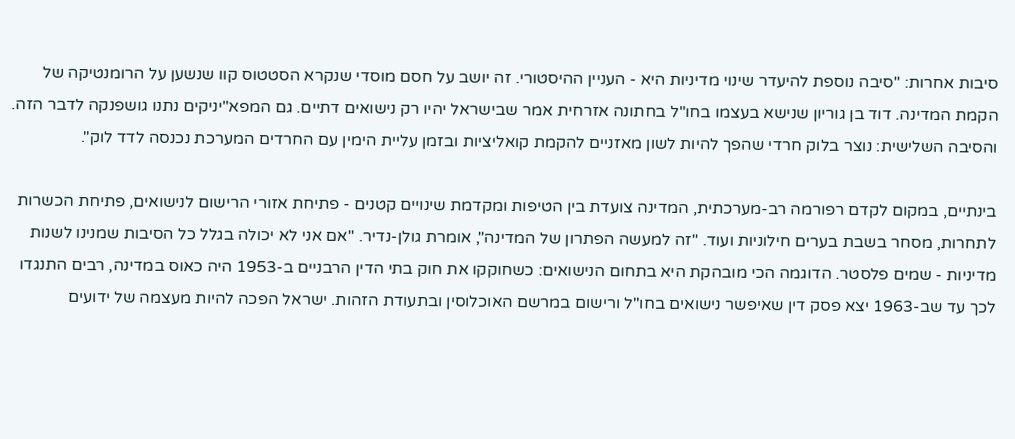סיבות אחרות: "סיבה נוספת להיעדר שינוי מדיניות היא - העניין ההיסטורי. זה יושב על חסם מוסדי שנקרא הסטטוס קוו שנשען על הרומנטיקה של הקמת המדינה. דוד בן גוריון שנישא בעצמו בחו"ל בחתונה אזרחית אמר שבישראל יהיו רק נישואים דתיים. גם המפא"יניקים נתנו גושפנקה לדבר הזה. והסיבה השלישית: נוצר בלוק חרדי שהפך להיות לשון מאזניים להקמת קואליציות ובזמן עליית הימין עם החרדים המערכת נכנסה לדד לוק".

בינתיים, במקום לקדם רפורמה רב-מערכתית, המדינה צועדת בין הטיפות ומקדמת שינויים קטנים - פתיחת אזורי הרישום לנישואים, פתיחת הכשרות לתחרות, מסחר בשבת בערים חילוניות ועוד. "זה למעשה הפתרון של המדינה", אומרת גולן-נדיר. "אם אני לא יכולה בגלל כל הסיבות שמנינו לשנות מדיניות - שמים פלסטר. הדוגמה הכי מובהקת היא בתחום הנישואים: כשחוקקו את חוק בתי הדין הרבניים ב-1953 היה כאוס במדינה, רבים התנגדו לכך עד שב-1963 יצא פסק דין שאיפשר נישואים בחו"ל ורישום במרשם האוכלוסין ובתעודת הזהות. ישראל הפכה להיות מעצמה של ידועים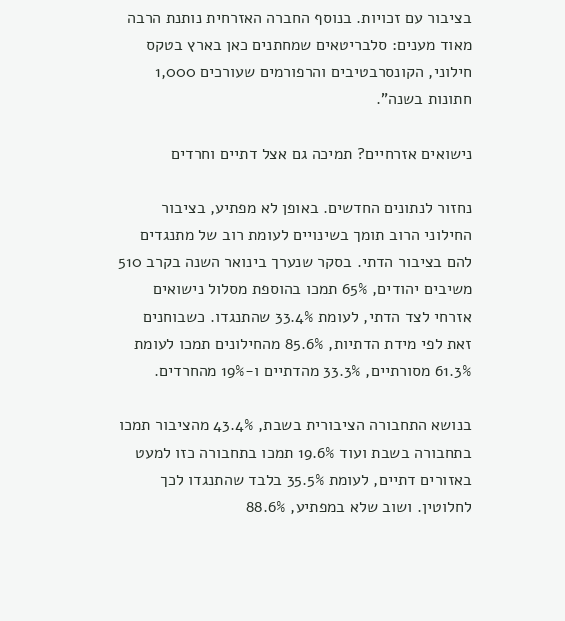בציבור עם זכויות. בנוסף החברה האזרחית נותנת הרבה מאוד מענים: סלבריטאים שמחתנים כאן בארץ בטקס חילוני, הקונסרבטיבים והרפורמים שעורכים 1,000 חתונות בשנה".

נישואים אזרחיים? תמיכה גם אצל דתיים וחרדים

נחזור לנתונים החדשים. באופן לא מפתיע, בציבור החילוני הרוב תומך בשינויים לעומת רוב של מתנגדים להם בציבור הדתי. בסקר שנערך בינואר השנה בקרב 510 משיבים יהודים, 65% תמכו בהוספת מסלול נישואים אזרחי לצד הדתי, לעומת 33.4% שהתנגדו. כשבוחנים זאת לפי מידת הדתיות, 85.6% מהחילונים תמכו לעומת 61.3% מסורתיים, 33.3% מהדתיים ו-19% מהחרדים.

בנושא התחבורה הציבורית בשבת, 43.4% מהציבור תמכו בתחבורה בשבת ועוד 19.6% תמכו בתחבורה כזו למעט באזורים דתיים, לעומת 35.5% בלבד שהתנגדו לכך לחלוטין. ושוב שלא במפתיע, 88.6%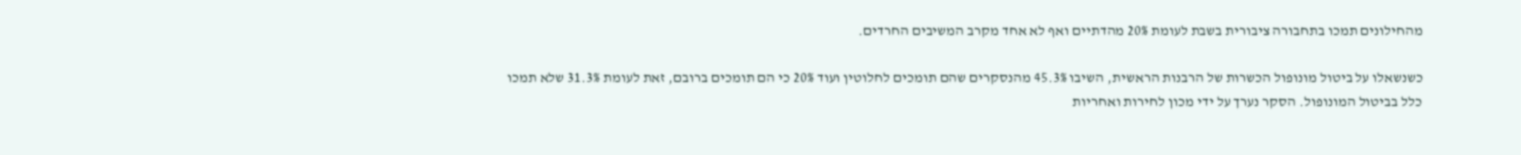מהחילונים תמכו בתחבורה ציבורית בשבת לעומת 20% מהדתיים ואף לא אחד מקרב המשיבים החרדים.

כשנשאלו על ביטול מונופול הכשרות של הרבנות הראשית, השיבו 45.3% מהנסקרים שהם תומכים לחלוטין ועוד 20% כי הם תומכים ברובם, זאת לעומת 31.3% שלא תמכו כלל בביטול המונופול. הסקר נערך על ידי מכון לחירות ואחריות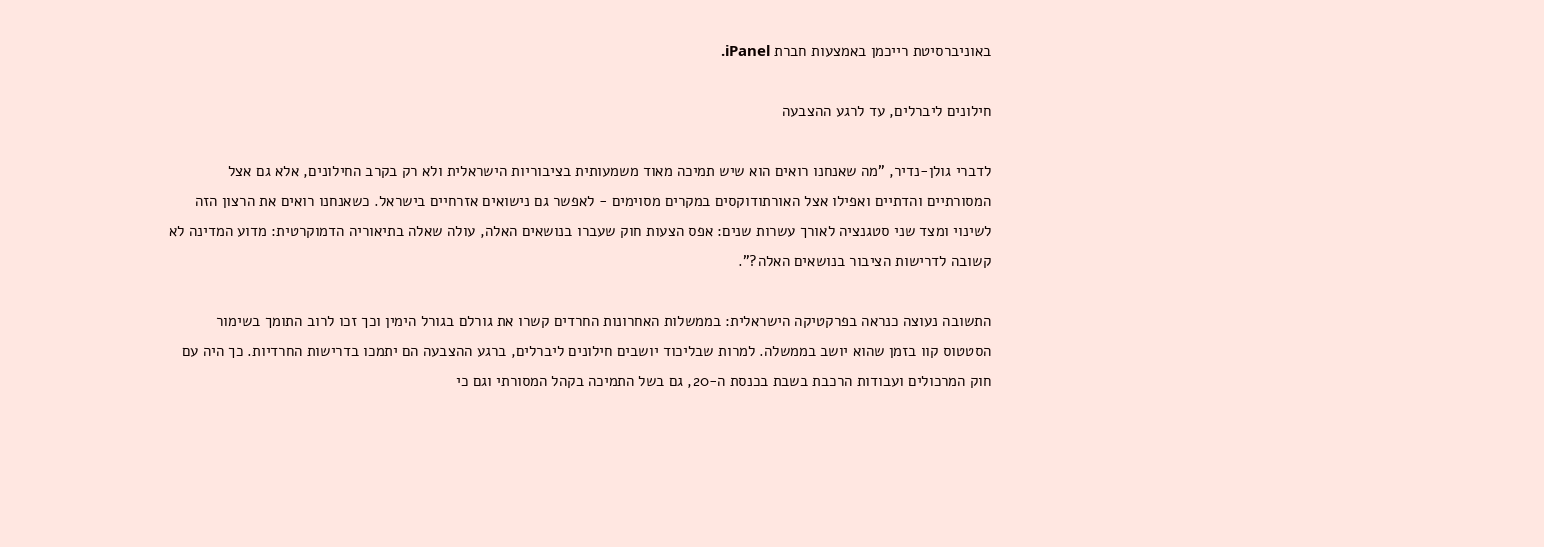באוניברסיטת רייכמן באמצעות חברת iPanel.

חילונים ליברלים, עד לרגע ההצבעה

לדברי גולן-נדיר, "מה שאנחנו רואים הוא שיש תמיכה מאוד משמעותית בציבוריות הישראלית ולא רק בקרב החילונים, אלא גם אצל המסורתיים והדתיים ואפילו אצל האורתודוקסים במקרים מסוימים - לאפשר גם נישואים אזרחיים בישראל. כשאנחנו רואים את הרצון הזה לשינוי ומצד שני סטגנציה לאורך עשרות שנים: אפס הצעות חוק שעברו בנושאים האלה, עולה שאלה בתיאוריה הדמוקרטית: מדוע המדינה לא קשובה לדרישות הציבור בנושאים האלה?".

התשובה נעוצה כנראה בפרקטיקה הישראלית: בממשלות האחרונות החרדים קשרו את גורלם בגורל הימין וכך זכו לרוב התומך בשימור הסטטוס קוו בזמן שהוא יושב בממשלה. למרות שבליכוד יושבים חילונים ליברלים, ברגע ההצבעה הם יתמכו בדרישות החרדיות. כך היה עם חוק המרכולים ועבודות הרכבת בשבת בכנסת ה-20, גם בשל התמיכה בקהל המסורתי וגם כי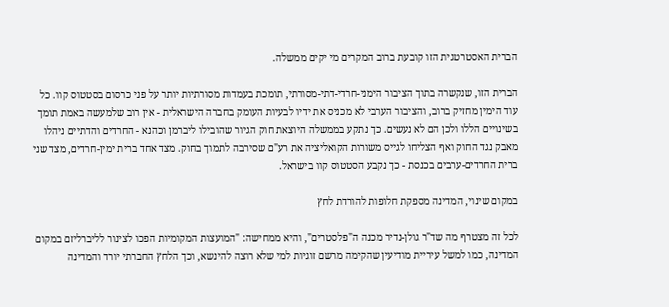הברית האסטרטגית הזו קובעת ברוב המקרים מי יקים ממשלה.

הברית הזו, שנקשרה בתוך הציבור הימני-חרדי-דתי-מסורתי, תומכת בעמדות מסורתיות יותר על פני כרסום בסטטוס קוו. כל עוד הימין מחזיק ברוב, והציבור הערבי לא מכניס את ידיו לבעיות העומק בחברה הישראלית - אין רוב שלמעשה באמת תומך בשינויים הללו ולכן הם לא נעשים. כך נתקע בממשלה היוצאת חוק הגיור שהובילו ליברמן וכהנא - החרדים והדתיים ניהלו מאבק נגד החוק ואף הצליחו לגייס משורות הקואליציה את רע"ם שסירבה לתמוך בחוק. מצד אחד ברית ימין-חרדים, מצד שני ברית החרדים-ערבים בכנסת - כך נקבע הסטטוס קוו בישראל.

במקום שינוי, המדינה מספקת חלופות להורדת לחץ

לכל זה מצטרף מה שד"ר גולן-נדיר מכנה ה"פלסטרים", והיא ממחישה: "המועצות המקומיות הפכו לצינור לליברליזם במקום המדינה, כמו למשל עיריית מודיעין שהקימה מרשם זוגיות למי שלא רוצה להינשא, וכך הלחץ החברתי יורד והמדינה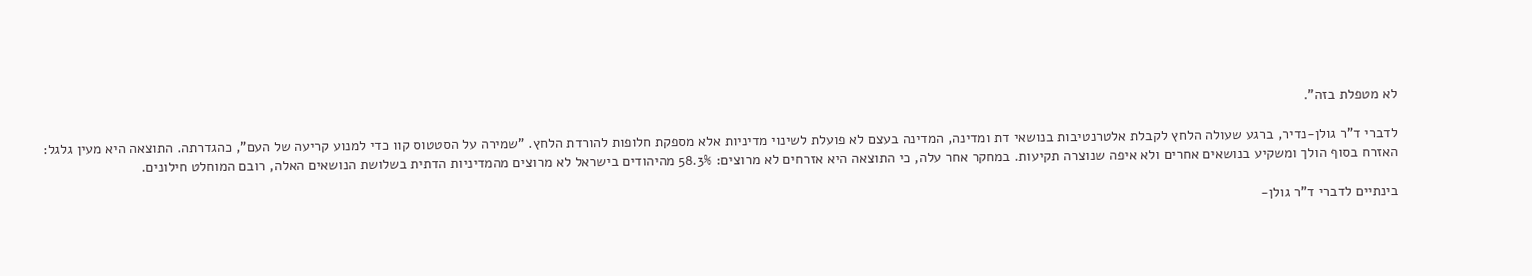לא מטפלת בזה".

לדברי ד"ר גולן-נדיר, ברגע שעולה הלחץ לקבלת אלטרנטיבות בנושאי דת ומדינה, המדינה בעצם לא פועלת לשינוי מדיניות אלא מספקת חלופות להורדת הלחץ. "שמירה על הסטטוס קוו כדי למנוע קריעה של העם", כהגדרתה. התוצאה היא מעין גלגל: האזרח בסוף הולך ומשקיע בנושאים אחרים ולא איפה שנוצרה תקיעות. במחקר אחר עלה, כי התוצאה היא אזרחים לא מרוצים: 58.3% מהיהודים בישראל לא מרוצים מהמדיניות הדתית בשלושת הנושאים האלה, רובם המוחלט חילונים.

בינתיים לדברי ד"ר גולן-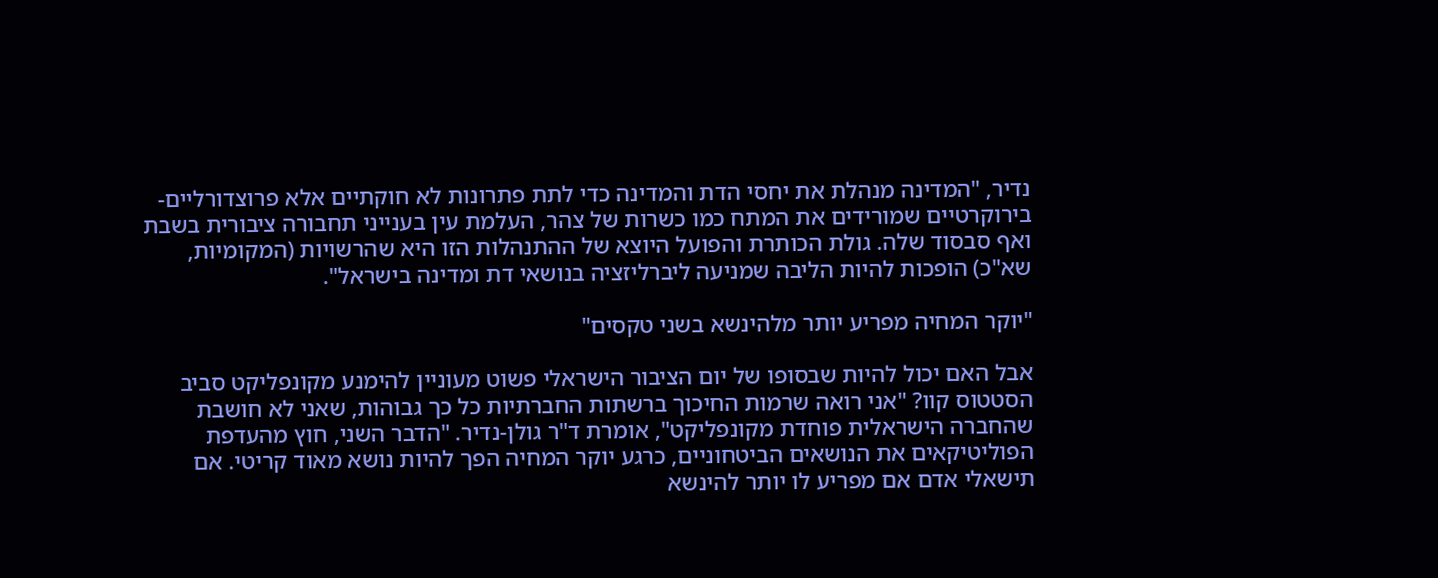נדיר, "המדינה מנהלת את יחסי הדת והמדינה כדי לתת פתרונות לא חוקתיים אלא פרוצדורליים-בירוקרטיים שמורידים את המתח כמו כשרות של צהר, העלמת עין בענייני תחבורה ציבורית בשבת ואף סבסוד שלה. גולת הכותרת והפועל היוצא של ההתנהלות הזו היא שהרשויות (המקומיות, שא"כ) הופכות להיות הליבה שמניעה ליברליזציה בנושאי דת ומדינה בישראל".

"יוקר המחיה מפריע יותר מלהינשא בשני טקסים"

אבל האם יכול להיות שבסופו של יום הציבור הישראלי פשוט מעוניין להימנע מקונפליקט סביב הסטטוס קוו? "אני רואה שרמות החיכוך ברשתות החברתיות כל כך גבוהות, שאני לא חושבת שהחברה הישראלית פוחדת מקונפליקט", אומרת ד"ר גולן-נדיר. "הדבר השני, חוץ מהעדפת הפוליטיקאים את הנושאים הביטחוניים, כרגע יוקר המחיה הפך להיות נושא מאוד קריטי. אם תישאלי אדם אם מפריע לו יותר להינשא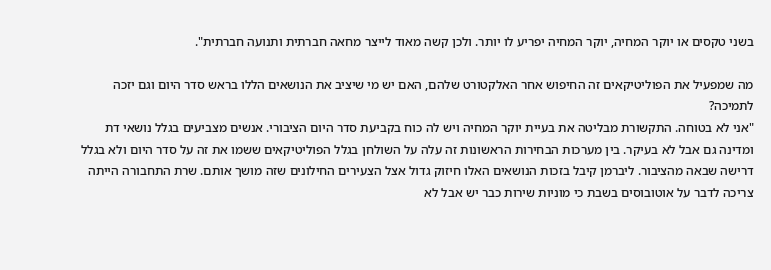בשני טקסים או יוקר המחיה, יוקר המחיה יפריע לו יותר. ולכן קשה מאוד לייצר מחאה חברתית ותנועה חברתית".

מה שמפעיל את הפוליטיקאים זה החיפוש אחר האלקטורט שלהם, האם יש מי שיציב את הנושאים הללו בראש סדר היום וגם יזכה לתמיכה?
"אני לא בטוחה. התקשורת מבליטה את בעיית יוקר המחיה ויש לה כוח בקביעת סדר היום הציבורי. אנשים מצביעים בגלל נושאי דת ומדינה גם אבל לא בעיקר. בין מערכות הבחירות הראשונות זה עלה על השולחן בגלל הפוליטיקאים ששמו את זה על סדר היום ולא בגלל דרישה שבאה מהציבור. ליברמן קיבל בזכות הנושאים האלו חיזוק גדול אצל הצעירים החילונים שזה מושך אותם. שרת התחבורה הייתה צריכה לדבר על אוטובוסים בשבת כי מוניות שירות כבר יש אבל לא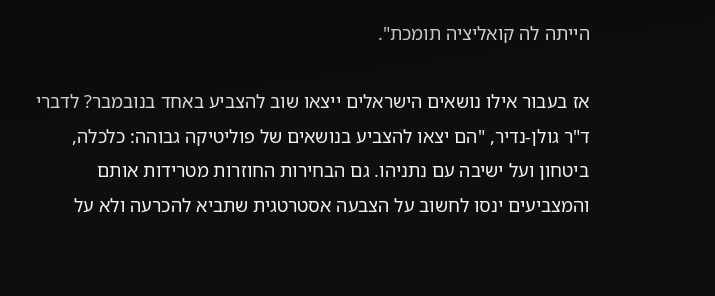הייתה לה קואליציה תומכת".

אז בעבור אילו נושאים הישראלים ייצאו שוב להצביע באחד בנובמבר? לדברי ד"ר גולן-נדיר, "הם יצאו להצביע בנושאים של פוליטיקה גבוהה: כלכלה, ביטחון ועל ישיבה עם נתניהו. גם הבחירות החוזרות מטרידות אותם והמצביעים ינסו לחשוב על הצבעה אסטרטגית שתביא להכרעה ולא על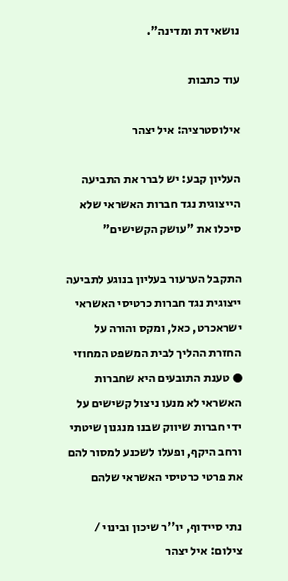נושאי דת ומדינה".

עוד כתבות

אילוסטרציה: איל יצהר

העליון קבע: יש לברר את התביעה הייצוגית נגד חברות האשראי שלא סיכלו את "עושק הקשישים"

התקבל הערעור בעליון בנוגע לתביעה ייצוגית נגד חברות כרטיסי האשראי ישראכרט, כאל, ומקס והורה על החזרת ההליך לבית המשפט המחוזי ● טענת התובעים היא שחברות האשראי לא מנעו ניצול קשישים על ידי חברות שיווק שבנו מנגנון שיטתי ורחב היקף, ופעלו לשכנע למסור להם את פרטי כרטיסי האשראי שלהם

נתי סיידוף, יו''ר שיכון ובינוי / צילום: איל יצהר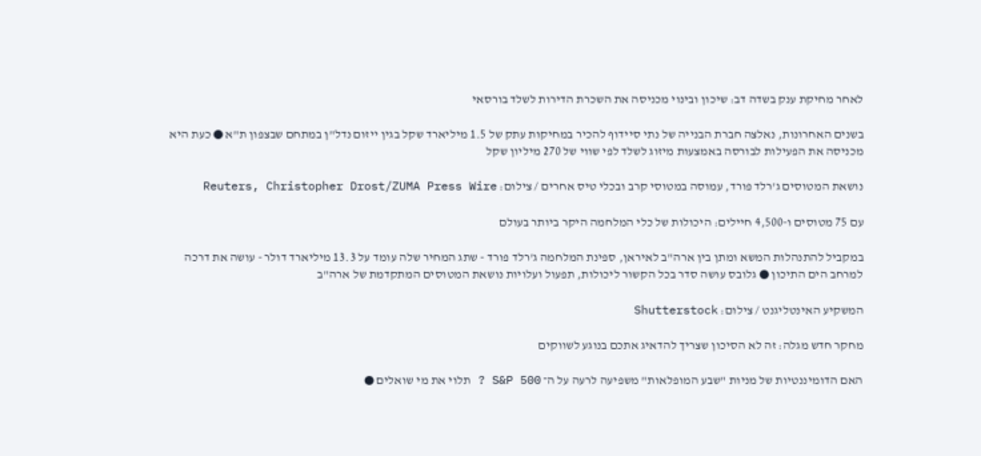לאחר מחיקת ענק בשדה דב: שיכון ובינוי מכניסה את השכרת הדירות לשלד בורסאי

בשנים האחרונות, נאלצה חברת הבנייה של נתי סיידוף להכיר במחיקות עתק של 1.5 מיליארד שקל בגין ייזום נדל"ן במתחם שבצפון ת"א ● כעת היא מכניסה את הפעילות לבורסה באמצעות מיזוג לשלד לפי שווי של 270 מיליון שקל

נושאת המטוסים ג'רלד פורד, עמוסה במטוסי קרב ובכלי טיס אחרים / צילום: Reuters, Christopher Drost/ZUMA Press Wire

עם 75 מטוסים ו-4,500 חיילים: היכולות של כלי המלחמה היקר ביותר בעולם

במקביל להתנהלות המשא ומתן בין ארה"ב לאיראן, ספינת המלחמה ג'רלד פורד - שתג המחיר שלה עומד על 13.3 מיליארד דולר - עושה את דרכה למרחב הים התיכון ● גלובס עושה סדר בכל הקשור ליכולות, תפעול ועלויות נושאת המטוסים המתקדמת של ארה"ב

המשקיע האינטליגנט / צילום: Shutterstock

מחקר חדש מגלה: זה לא הסיכון שצריך להדאיג אתכם בנוגע לשווקים

האם הדומיננטיות של מניות "שבע המופלאות" משפיעה לרעה על ה־ S&P 500 ? תלוי את מי שואלים ●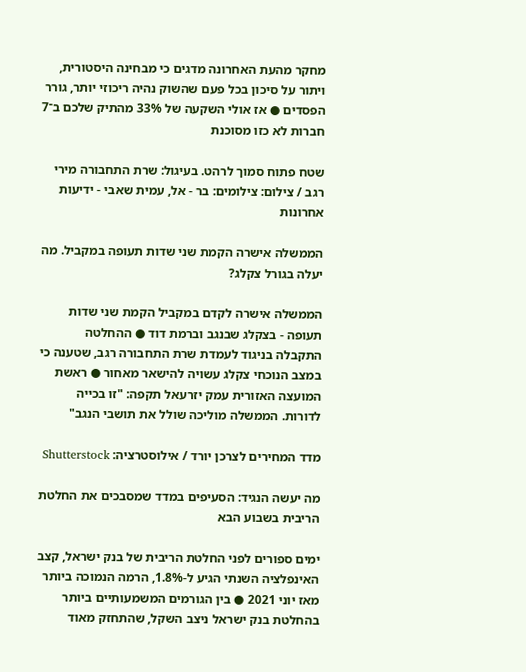מחקר מהעת האחרונה מדגים כי מבחינה היסטורית, ויתור על סיכון בכל פעם שהשוק נהיה ריכוזי יותר, גורר הפסדים ● אז אולי השקעה של 33% מהתיק שלכם ב־7 חברות לא כזו מסוכנת

שטח פתוח סמוך לרהט. בעיגול: שרת התחבורה מירי רגב / צילום: צילומים: בר - אל, עמית שאבי - ידיעות אחרונות

הממשלה אישרה הקמת שני שדות תעופה במקביל. מה יעלה בגורל צקלג?

הממשלה אישרה לקדם במקביל הקמת שני שדות תעופה - בצקלג שבנגב וברמת דוד ● ההחלטה התקבלה בניגוד לעמדת שרת התחבורה רגב, שטענה כי במצב הנוכחי צקלג עשויה להישאר מאחור ● ראשת המועצה האזורית עמק יזרעאל תקפה: "זו בכייה לדורות. הממשלה מוליכה שולל את תושבי הנגב"

מדד המחירים לצרכן יורד / אילוסטרציה: Shutterstock

מה יעשה הנגיד: הסעיפים במדד שמסבכים את החלטת הריבית בשבוע הבא

ימים ספורים לפני החלטת הריבית של בנק ישראל, קצב האינפלציה השנתי הגיע ל-1.8%, הרמה הנמוכה ביותר מאז יוני 2021 ● בין הגורמים המשמעותיים ביותר בהחלטת בנק ישראל ניצב השקל, שהתחזק מאוד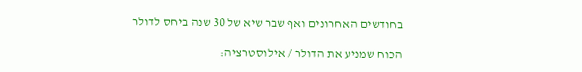בחודשים האחרונים ואף שבר שיא של 30 שנה ביחס לדולר

הכוח שמניע את הדולר / אילוסטרציה: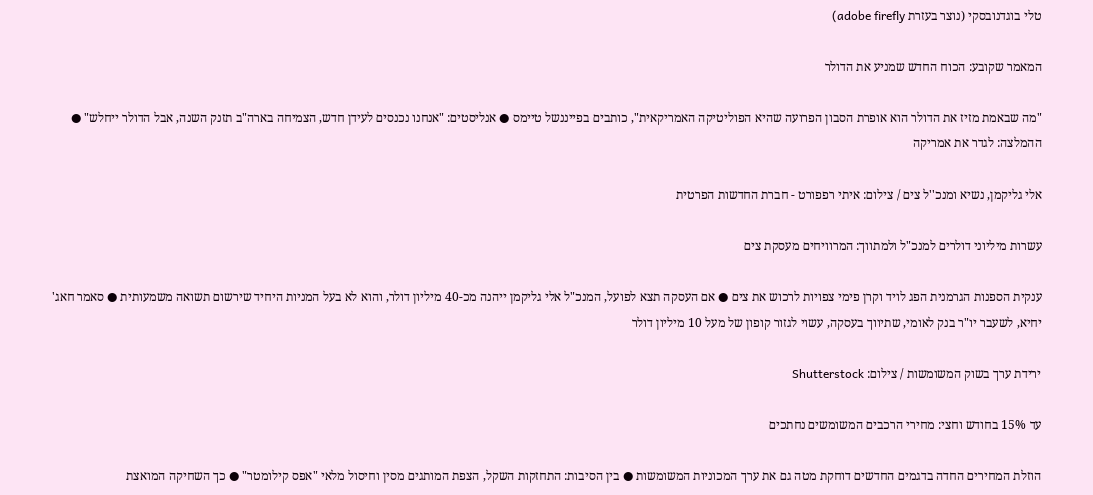טלי בוגדנובסקי (נוצר בעזרת adobe firefly)

המאמר שקובע: הכוח החדש שמניע את הדולר

"מה שבאמת מזיז את הדולר הוא אופרת הסבון הפרועה שהיא הפוליטיקה האמריקאית", כותבים בפייננשל טיימס ● אנליסטים: "אנחנו נכנסים לעידן חדש, הצמיחה בארה"ב תזנק השנה, אבל הדולר ייחלש" ● ההמלצה: לגדר את אמריקה

אלי גליקמן, נשיא ומנכ''ל צים / צילום: איתי רפפורט - חברת החדשות הפרטית

עשרות מיליוני דולרים למנכ"ל ולמתווך: המרוויחים מעסקת צים

ענקית הספנות הגרמנית הפג לויד וקרן פימי צפויות לרכוש את צים ● אם העסקה תצא לפועל, המנכ"ל אלי גליקמן ייהנה מכ-40 מיליון דולר, והוא לא בעל המניות היחיד שירשום תשואה משמעותית ● סאמר חאג' יחיא, לשעבר יו"ר בנק לאומי, שתיווך בעסקה, עשוי לגזור קופון של מעל 10 מיליון דולר

ירידת ערך בשוק המשומשות / צילום: Shutterstock

עד 15% בחודש וחצי: מחירי הרכבים המשומשים נחתכים

הוזלת המחירים החדה בדגמים החדשים דוחקת מטה גם את ערך המכוניות המשומשות ● בין הסיבות: התחזקות השקל, הצפת המותגים מסין וחיסול מלאי "אפס קילומטר" ● כך השחיקה המואצת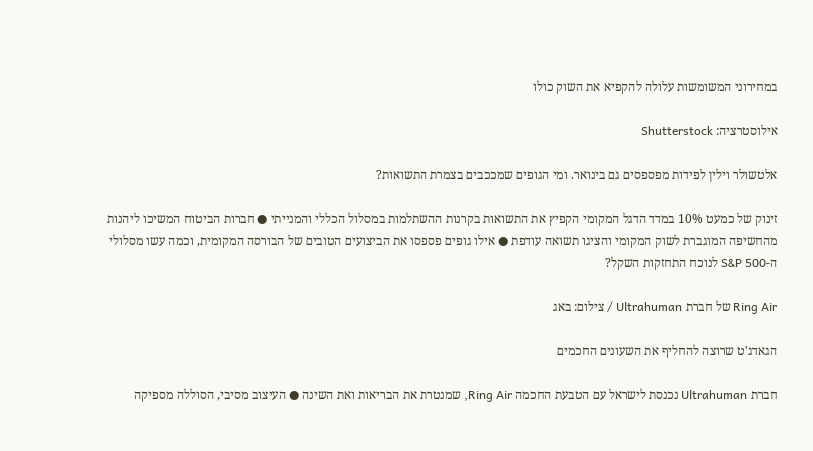במחירוני המשומשות עלולה להקפיא את השוק כולו

אילוסטרציה: Shutterstock

אלטשולר וילין לפידות מפספסים גם בינואר. ומי הגופים שמככבים בצמרת התשואות?

זינוק של כמעט 10% במדד הדגל המקומי הקפיץ את התשואות בקרנות ההשתלמות במסלול הכללי והמנייתי ● חברות הביטוח המשיכו ליהנות מהחשיפה המוגברת לשוק המקומי והציגו תשואה עודפת ● אילו גופים פספסו את הביצועים הטובים של הבורסה המקומית, וכמה עשו מסלולי ה-S&P 500 לנוכח התחזקות השקל?

Ring Air של חברת Ultrahuman / צילום: באג

הגאדג'ט שרוצה להחליף את השעונים החכמים

חברת Ultrahuman נכנסת לישראל עם הטבעת החכמה Ring Air, שמנטרת את הבריאות ואת השינה ● העיצוב מסיבי, הסוללה מספיקה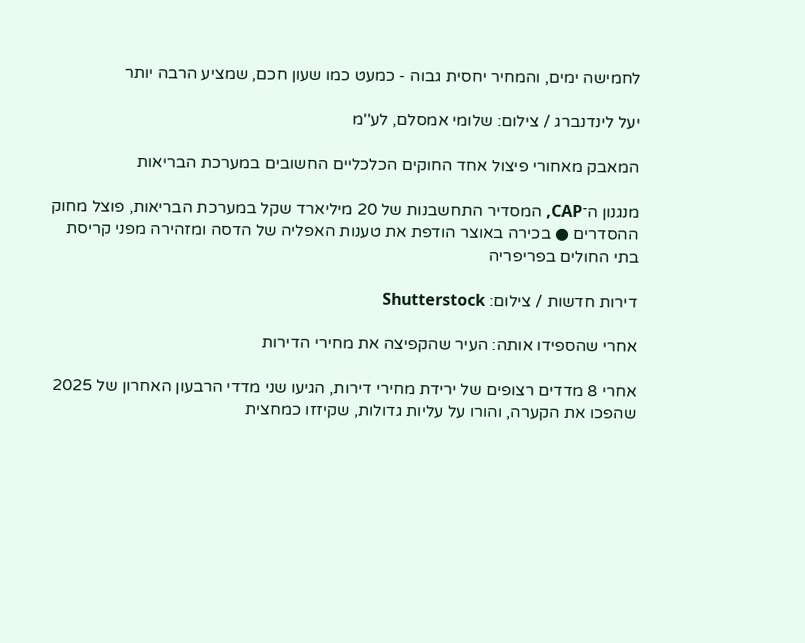לחמישה ימים, והמחיר יחסית גבוה - כמעט כמו שעון חכם, שמציע הרבה יותר

יעל לינדנברג / צילום: שלומי אמסלם, לע''מ

המאבק מאחורי פיצול אחד החוקים הכלכליים החשובים במערכת הבריאות

מנגנון ה־CAP, המסדיר התחשבנות של 20 מיליארד שקל במערכת הבריאות, פוצל מחוק ההסדרים ● בכירה באוצר הודפת את טענות האפליה של הדסה ומזהירה מפני קריסת בתי החולים בפריפריה

דירות חדשות / צילום: Shutterstock

אחרי שהספידו אותה: העיר שהקפיצה את מחירי הדירות

אחרי 8 מדדים רצופים של ירידת מחירי דירות, הגיעו שני מדדי הרבעון האחרון של 2025 שהפכו את הקערה, והורו על עליות גדולות, שקיזזו כמחצית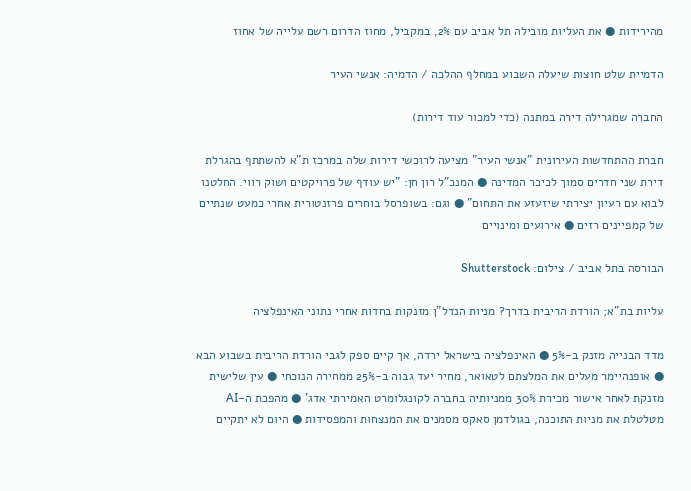מהירידות ● את העליות מובילה תל אביב עם 2%, במקביל, מחוז הדרום רשם עלייה של אחוז

הדמיית שלט חוצות שיעלה השבוע במחלף ההלכה / הדמיה: אנשי העיר

החברה שמגרילה דירה במתנה (כדי למכור עוד דירות)

חברת ההתחדשות העירונית "אנשי העיר" מציעה לרוכשי דירות שלה במרכז ת"א להשתתף בהגרלת דירת שני חדרים סמוך לכיכר המדינה ● המנכ"ל רון חן: "יש עודף של פרויקטים ושוק רווי. החלטנו לבוא עם רעיון יצירתי שיזעזע את התחום" ● וגם: בשופרסל בוחרים פרזנטורית אחרי כמעט שנתיים של קמפיינים רזים ● אירועים ומינויים

הבורסה בתל אביב / צילום: Shutterstock

עליות בת"א; הורדת הריבית בדרך? מניות הנדל"ן מזנקות בחדות אחרי נתוני האינפלציה

מדד הבנייה מזנק ב-5% ● האינפלציה בישראל ירדה, אך קיים ספק לגבי הורדת הריבית בשבוע הבא ● אופנהיימר מעלים את המלצתם לטאואר, מחיר יעד גבוה ב-25% ממחירה הנוכחי ● עין שלישית מזנקת לאחר אישור מכירת 30% ממניותיה בחברה לקונגלומרט האמירתי אדג' ● מהפכת ה-AI מטלטלת את מניות התוכנה, בגולדמן סאקס מסמנים את המנצחות והמפסידות ● היום לא יתקיים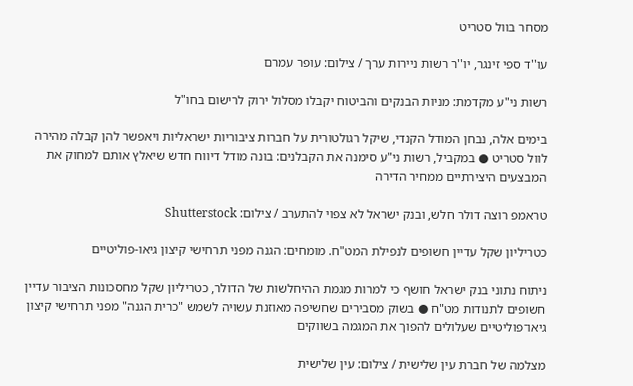מסחר בוול סטריט

עו''ד ספי זינגר, יו''ר רשות ניירות ערך / צילום: עופר עמרם

רשות ני"ע מקדמת: מניות הבנקים והביטוח יקבלו מסלול ירוק לרישום בחו"ל

בימים אלה, נבחן המודל הקנדי, שיקל רגולטורית על חברות ציבוריות ישראליות ויאפשר להן קבלה מהירה לוול סטריט ● במקביל, רשות ני"ע סימנה את הקבלנים: בונה מודל דיווח חדש שיאלץ אותם למחוק את המבצעים היצירתיים ממחיר הדירה

טראמפ רוצה דולר חלש, ובנק ישראל לא צפוי להתערב / צילום: Shutterstock

כטריליון שקל עדיין חשופים לנפילת המט"ח. מומחים: הגנה מפני תרחישי קיצון גיאו-פוליטיים

ניתוח נתוני בנק ישראל חושף כי למרות מגמת ההיחלשות של הדולר, כטריליון שקל מחסכונות הציבור עדיין חשופים לתנודות מט"ח ● בשוק מסבירים שחשיפה מאוזנת עשויה לשמש "כרית הגנה" מפני תרחישי קיצון גיאו־פוליטיים שעלולים להפוך את המגמה בשווקים

מצלמה של חברת עין שלישית / צילום: עין שלישית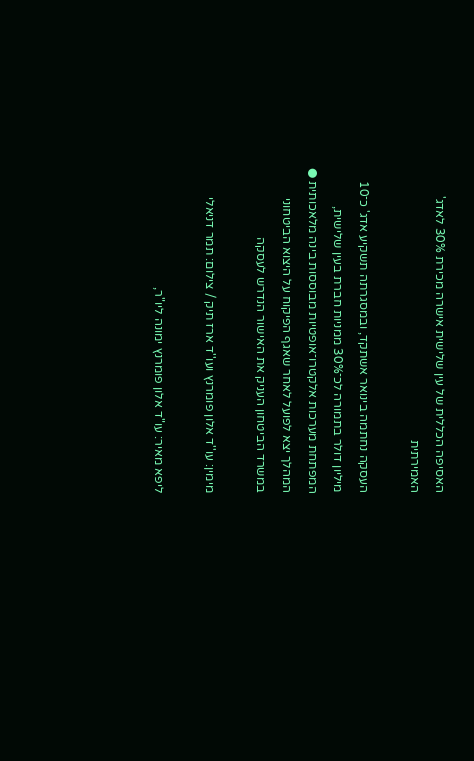האסיפה הכללית של עין שלישית אישרה מכירת 30% לאדג' האמירתית

העסקה נחתמה בינואר אשתקד, ובמסגרתה תשקיע אדג' כ־10 מיליון דולר בתמורה לכ־30% ממניות חברת בעין שלישית, המפתחת מערכות אלקטרו־אופטיות מבוססות בינה מלאכותית ● המהלך יצא לפועל לאחר שאגף הפיקוח על היצוא הביטחוני במשרד הביטחון העניק את האישור הנדרש לעסקה

מימין: עו''ד אלון פומרנץ ועו''ד ארז תיק / צילום: תמר דניאלי

ליפא מאיר: עו"ד אלון פומרנץ ימונה ליו"ר,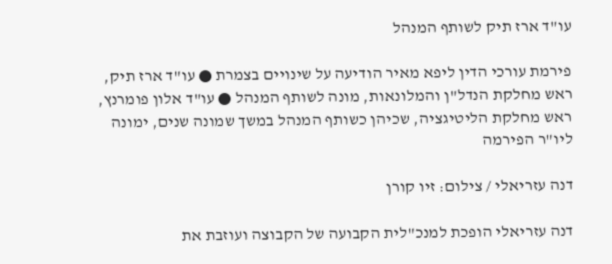עו"ד ארז תיק לשותף המנהל

פירמת עורכי הדין ליפא מאיר הודיעה על שינויים בצמרת ● עו"ד ארז תיק, ראש מחלקת הנדל"ן והמלונאות, מונה לשותף המנהל ● עו"ד אלון פומרנץ, ראש מחלקת הליטיגציה, שכיהן כשותף המנהל במשך שמונה שנים, ימונה ליו"ר הפירמה

דנה עזריאלי / צילום: זיו קורן

דנה עזריאלי הופכת למנכ"לית הקבועה של הקבוצה ועוזבת את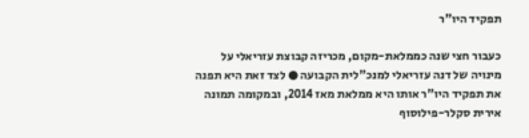תפקיד היו"ר

כעבור חצי שנה כממלאת-מקום, מכריזה קבוצת עזריאלי על מינויה של דנה עזריאלי למנכ"לית הקבועה ● לצד זאת היא תפנה את תפקיד היו"ר אותו היא ממלאת מאז 2014, ובמקומה תמונה אירית סקלר-פילוסוף